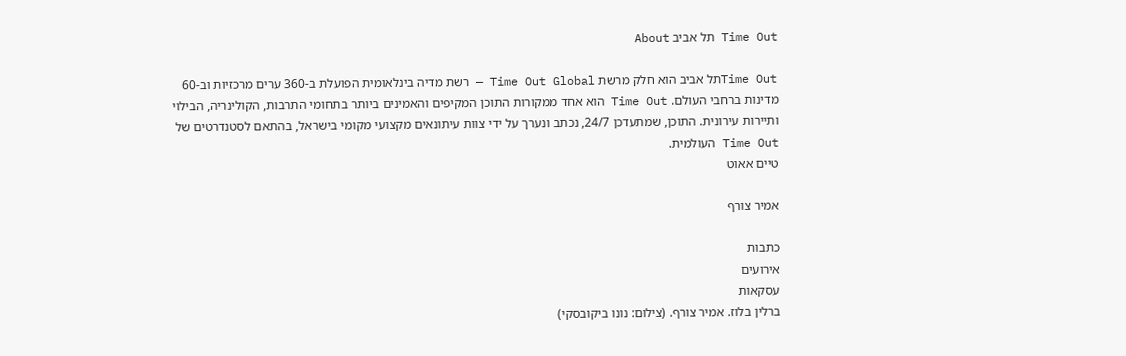Time Out תל אביב About

Time Outתל אביב הוא חלק מרשת Time Out Global — רשת מדיה בינלאומית הפועלת ב-360 ערים מרכזיות וב-60 מדינות ברחבי העולם. Time Out הוא אחד ממקורות התוכן המקיפים והאמינים ביותר בתחומי התרבות, הקולינריה, הבילוי ותיירות עירונית. התוכן, שמתעדכן 24/7, נכתב ונערך על ידי צוות עיתונאים מקצועי מקומי בישראל, בהתאם לסטנדרטים של Time Out העולמית.
טיים אאוט

אמיר צורף

כתבות
אירועים
עסקאות
ברלין בלוז. אמיר צורף. (צילום: נונו ביקובסקי)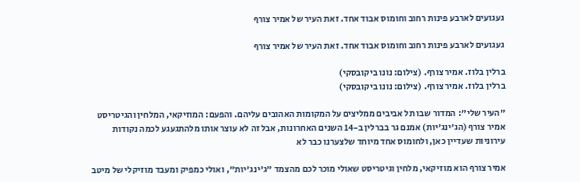געגועים לארבע פינות רחוב וחומוס אבוד אחד. זאת העיר של אמיר צורף

געגועים לארבע פינות רחוב וחומוס אבוד אחד. זאת העיר של אמיר צורף

ברלין בלוז. אמיר צורף. (צילום: נונו ביקובסקי)
ברלין בלוז. אמיר צורף. (צילום: נונו ביקובסקי)

"העיר שלי": המדור שבו תל אביבים ממליצים על המקומות האהובים עליהם. והפעם: המוזיקאי, המלחין והגיטריסט אמיר צורף (הג'ינג'יות) אמנם גר בברלין ב-14 השנים האחרונות, אבל זה לא עוצר אותו מלהתגעגע לכמה נקודות עירוניות שעדיין כאן, ולחומוס אחד מיוחד שלצערנו כבר לא

אמיר צורף הוא מוזיקאי, מלחין וגיטריסט שאולי מוכר לכם מהצמד "ג'ינג'יות", ואולי כמפיק ומעבד מוזיקלי של מיטב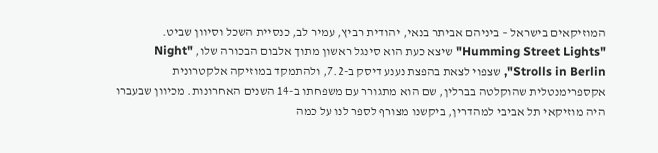המוזיקאים בישראל – ביניהם אביתר בנאי, יהודית רביץ, עמיר לב, כנסיית השכל וסיוון שביט. "Humming Street Lights" שיצא כעת הוא סינגל ראשון מתוך אלבום הבכורה שלו, "Night Strolls in Berlin", שצפוי לצאת בהפצת נענע דיסק ב-7.2, ולהתמקד במוזיקה אלקטרונית אקספרימנטלית שהוקלטה בברלין, שם הוא מתגורר עם משפחתו ב-14 השנים האחרונות. מכיוון שבעברו היה מוזיקאי תל אביבי למהדרין, ביקשנו מצורף לספר לנו על כמה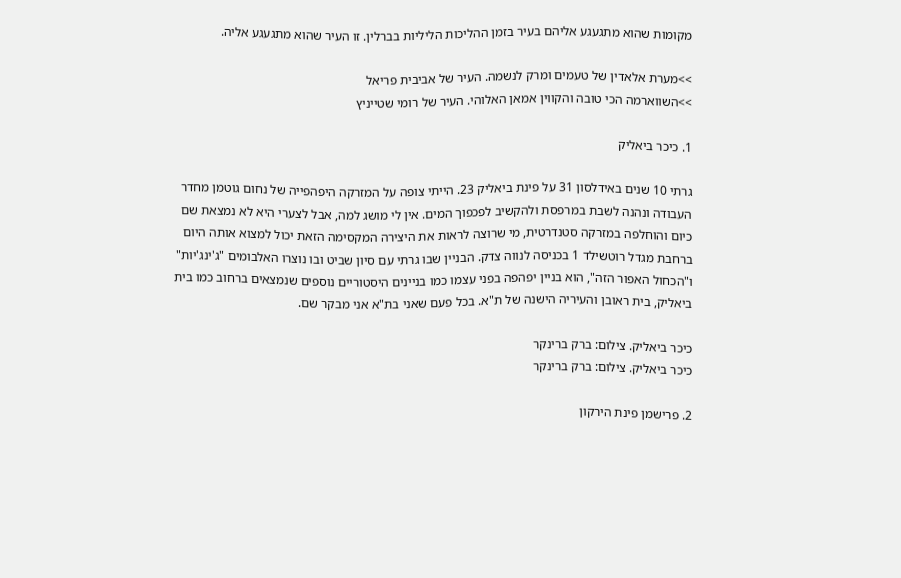מקומות שהוא מתגעגע אליהם בעיר בזמן ההליכות הליליות בברלין. זו העיר שהוא מתגעגע אליה.

>>מערת אלאדין של טעמים ומרק לנשמה. העיר של אביבית פריאל
>>השווארמה הכי טובה והקווין אמאן האלוהי. העיר של רומי שטייניץ

1. כיכר ביאליק

גרתי 10 שנים באידלסון 31 על פינת ביאליק 23. הייתי צופה על המזרקה היפהפייה של נחום גוטמן מחדר העבודה ונהנה לשבת במרפסת ולהקשיב לפכפוך המים. אין לי מושג למה, אבל לצערי היא לא נמצאת שם כיום והוחלפה במזרקה סטנדרטית, מי שרוצה לראות את היצירה המקסימה הזאת יכול למצוא אותה היום ברחבת מגדל רוטשילד 1 בכניסה לנווה צדק. הבניין שבו גרתי עם סיון שביט ובו נוצרו האלבומים "ג'ינג'יות" ו"הכחול האפור הזה", הוא בניין יפהפה בפני עצמו כמו בניינים היסטוריים נוספים שנמצאים ברחוב כמו בית ביאליק, בית ראובן והעיריה הישנה של ת"א. בכל פעם שאני בת"א אני מבקר שם.

כיכר ביאליק. צילום: ברק ברינקר
כיכר ביאליק. צילום: ברק ברינקר

2. פרישמן פינת הירקון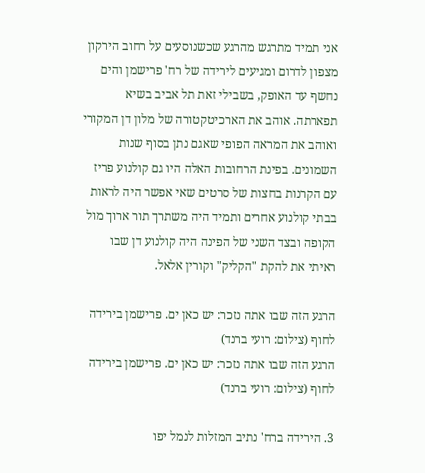אני תמיד מתרגש מהרגע שכשנוסעים על רחוב הירקון מצפון לדרום ומגיעים לירידה של רח' פרישמן והים נחשף עד האופק, בשבילי זאת תל אביב בשיא תפארתה. אוהב את הארכיטקטורה של מלון דן המקורי ואוהב את המראה הפופי שאגם נתן בסוף שנות השמונים. בפינת הרחובות האלה היו גם קולנוע פריז עם הקרנות בחצות של סרטים שאי אפשר היה לראות בבתי קולנוע אחרים ותמיד היה משתרך תור ארוך מול הקופה ובצד השני של הפינה היה קולנוע דן שבו ראיתי את להקת "הקליק" וקורין אלאל.

הרגע הזה שבו אתה נזכר: יש כאן ים. פרישמן בירידה לחוף (צילום: רועי ברנד)
הרגע הזה שבו אתה נזכר: יש כאן ים. פרישמן בירידה לחוף (צילום: רועי ברנד)

3. הירידה ברח' נתיב המזלות לנמל יפו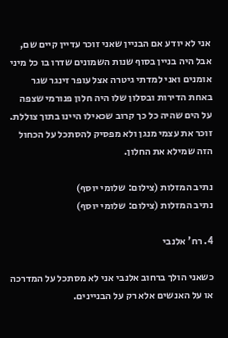אני לא יודע אם הבניין שאני זוכר עדיין קיים שם, אבל היה בניין בסוף שנות השמונים שדרו בו כל מיני אומנים ואני למדתי גיטרה אצל עופר זינגר שגר באחת הדירות ובסלון שלו היה חלון פנורמי שצפה על הים שהיה כל כך קרוב שכאילו היינו בתוך צוללת. זוכר את עצמי מנגן ולא מפסיק להסתכל על הכחול הזה שמילא את החלון.

נתיב המזלות (צילום: שלומי יוסף)
נתיב המזלות (צילום: שלומי יוסף)

4. רח' אלנבי

כשאני הולך ברחוב אלנבי אני לא מסתכל על המדרכה או על האנשים אלא רק על הבניינים.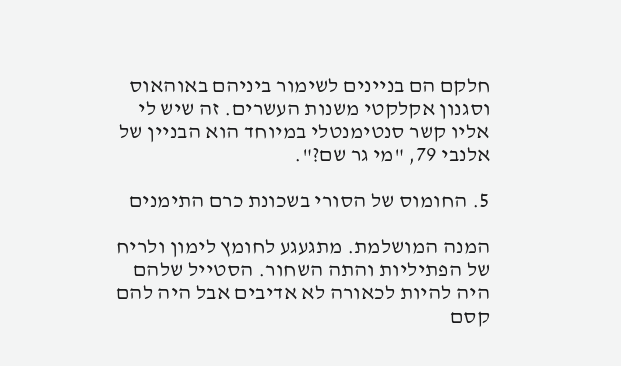חלקם הם בניינים לשימור ביניהם באוהאוס וסגנון אקלקטי משנות העשרים. זה שיש לי אליו קשר סנטימנטלי במיוחד הוא הבניין של אלנבי 79, "מי גר שם?".

5. החומוס של הסורי בשכונת כרם התימנים

המנה המושלמת. מתגעגע לחומץ לימון ולריח של הפתיליות והתה השחור. הסטייל שלהם היה להיות לכאורה לא אדיבים אבל היה להם קסם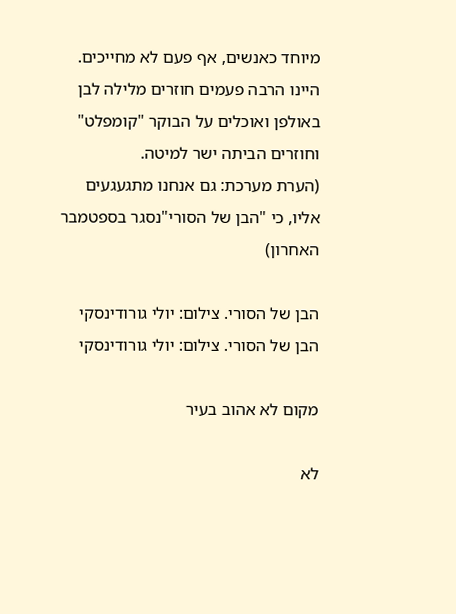מיוחד כאנשים, אף פעם לא מחייכים. היינו הרבה פעמים חוזרים מלילה לבן באולפן ואוכלים על הבוקר "קומפלט" וחוזרים הביתה ישר למיטה.
(הערת מערכת: גם אנחנו מתגעגעים אליו, כי "הבן של הסורי"נסגר בספטמבר האחרון)

הבן של הסורי. צילום: יולי גורודינסקי
הבן של הסורי. צילום: יולי גורודינסקי

מקום לא אהוב בעיר

לא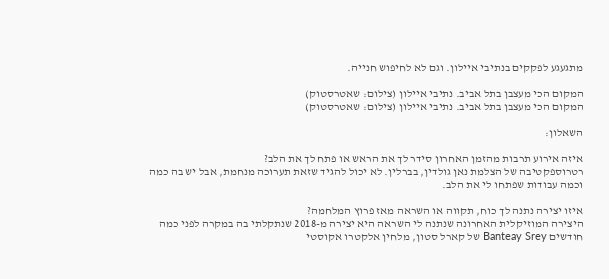מתגעגע לפקקים בנתיבי איילון. וגם לא לחיפוש חנייה.

המקום הכי מעצבן בתל אביב. נתיבי איילון (צילום: שאטרסטוק)
המקום הכי מעצבן בתל אביב. נתיבי איילון (צילום: שאטרסטוק)

השאלון:

איזה אירוע תרבות מהזמן האחרון סידר לך את הראש או פתח לך את הלב?
רטרוספקטיבה של הצלמת נאן גולדין, בברלין. לא יכול להגיד שזאת תערוכה מנחמת, אבל יש בה כמה וכמה עבודות שפתחו לי את הלב.

איזו יצירה נתנה לך כוח, תקווה או השראה מאז פרוץ המלחמה?
היצירה המוזיקלית האחרונה שנתנה לי השראה היא יצירה מ-2018 שנתקלתי בה במקרה לפני כמה חודשים Banteay Srey של קארל סטון, מלחין אלקטרו אקוסטי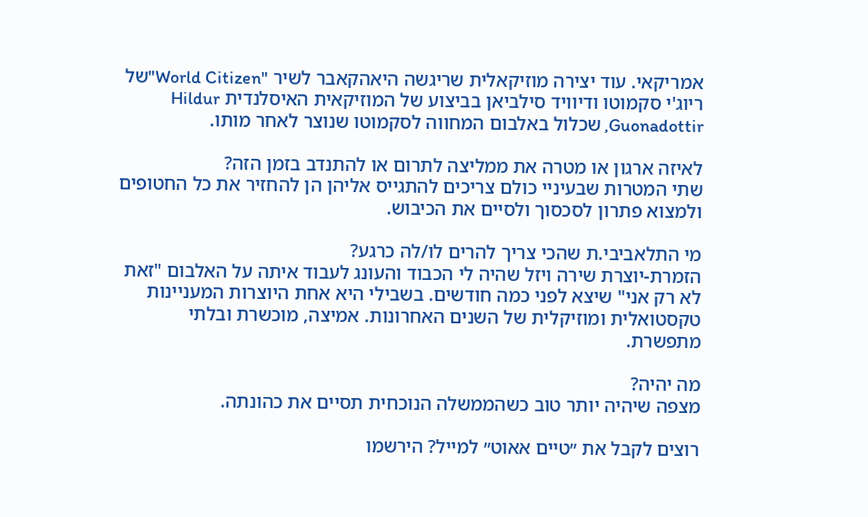אמריקאי. עוד יצירה מוזיקאלית שריגשה היאהקאבר לשיר "World Citizen"של ריוג'י סקמוטו ודיוויד סילביאן בביצוע של המוזיקאית האיסלנדית Hildur Guonadottir, שכלול באלבום המחווה לסקמוטו שנוצר לאחר מותו.

לאיזה ארגון או מטרה את ממליצה לתרום או להתנדב בזמן הזה?
שתי המטרות שבעיניי כולם צריכים להתגייס אליהן הן להחזיר את כל החטופים ולמצוא פתרון לסכסוך ולסיים את הכיבוש.

מי התלאביבי.ת שהכי צריך להרים לו/לה כרגע?
הזמרת-יוצרת שירה ויזל שהיה לי הכבוד והעונג לעבוד איתה על האלבום "זאת לא רק אני" שיצא לפני כמה חודשים. בשבילי היא אחת היוצרות המעניינות טקסטואלית ומוזיקלית של השנים האחרונות. אמיצה, מוכשרת ובלתי מתפשרת.

מה יהיה?
מצפה שיהיה יותר טוב כשהממשלה הנוכחית תסיים את כהונתה.

רוצים לקבל את ״טיים אאוט״ למייל? הירשמו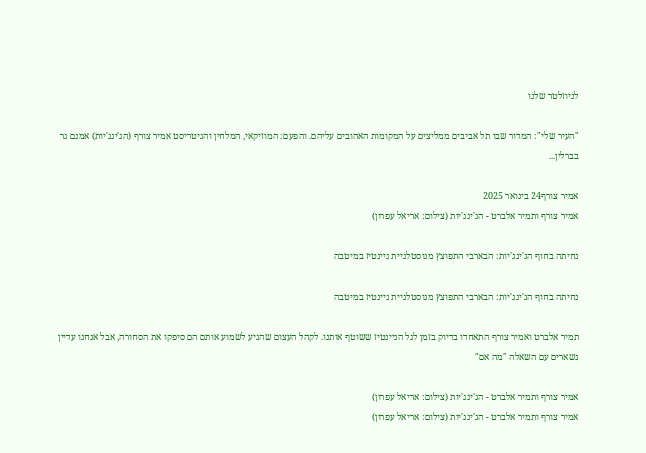לניוזלטר שלנו

"העיר שלי": המדור שבו תל אביבים ממליצים על המקומות האהובים עליהם. והפעם: המוזיקאי, המלחין והגיטריסט אמיר צורף (הג'ינג'יות) אמנם גר בברלין...

אמיר צורף24 בינואר 2025
אמיר צורף ותמיר אלברט - הג'ינג'יות (צילום: אריאל עפרון)

נחיתה בחוף הג'ינג'יות: הבארבי התפוצץ מנוסטלגיית ניינטיז במיטבה

נחיתה בחוף הג'ינג'יות: הבארבי התפוצץ מנוסטלגיית ניינטיז במיטבה

תמיר אלברט ואמיר צורף התאחדו בדיוק בזמן לגל הניינטיז ששוטף אותנו. לקהל העצום שהגיע לשמוע אותם הם סיפקו את הסחורה, אבל אנחנו עדיין נשארים עם השאלה "מה אם"

אמיר צורף ותמיר אלברט - הג'ינג'יות (צילום: אריאל עפרון)
אמיר צורף ותמיר אלברט - הג'ינג'יות (צילום: אריאל עפרון)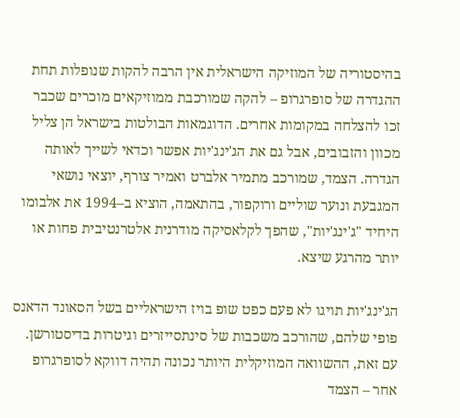בהיסטוריה של המוזיקה הישראלית אין הרבה להקות שנופלות תחת ההגדרה של סופרגרופ – להקה שמורכבת ממוזיקאים מוכרים שכבר זכו להצלחה במקומות אחרים. הדוגמאות הבולטות בישראל הן צליל מכוון והזבובים, אבל גם את הג'ינג'יות אפשר וכדאי לשייך לאותה הגדרה. הצמד, שמורכב מתמיר אלברט ואמיר צורף, יוצאי נושאי המגבעת ונוער שוליים ורוקפור, בהתאמה, הוציא ב–1994 את אלבומו היחיד "ג'ינג'יות", שהפך לקלאסיקה מודרנית אלטרנטיבית פחות או יותר מהרגע שיצא.

הג'ינג'יות תויגו לא פעם כפט שופ בויז הישראליים בשל הסאונד הדאנס פופי שלהם, שהורכב משכבות של סינתסייזרים וגיטרות בדיסטורשן. עם זאת, ההשוואה המוזיקלית היותר נכונה תהיה דווקא לסופרגרופ אחר – הצמד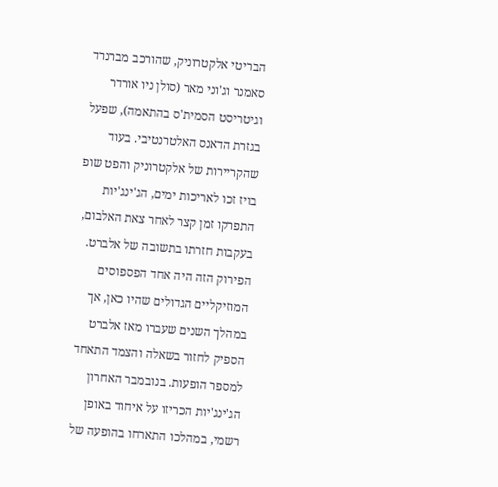הבריטי אלקטרוניק, שהורכב מברנרד סאמנר וג'וני מאר (סולן ניו אורדר וגיטריסט הסמית'ס בהתאמה), שפעל בגזרת הדאנס האלטרנטיבי. בעוד שהקריירות של אלקטרוניק והפט שופ בויז זכו לאריכות ימים, הג'ינג'יות התפרקו זמן קצר לאחר צאת האלבום, בעקבות חזרתו בתשובה של אלברט. הפירוק הזה היה אחד הפספוסים המוזיקליים הגדולים שהיו כאן, אך במהלך השנים שעברו מאז אלברט הספיק לחזור בשאלה והצמד התאחד למספר הופעות. בנובמבר האחרון הג'ינג'יות הכריזו על איחוד באופן רשמי, במהלכו התארחו בהופעה של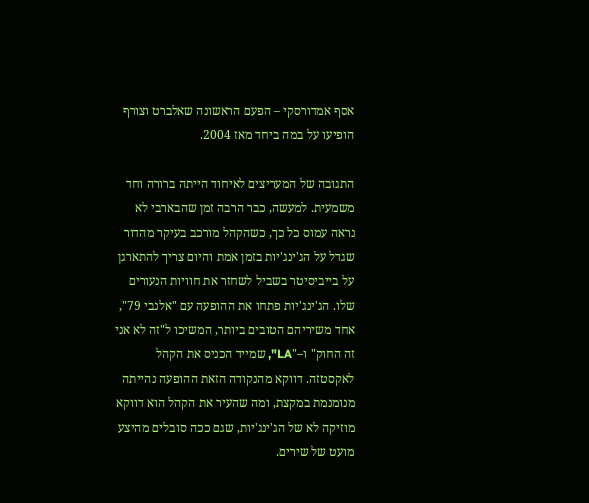אסף אמדורסקי – הפעם הראשונה שאלברט וצורף הופיעו על במה ביחד מאז 2004.

התגובה של המעריצים לאיחוד הייתה ברורה וחד משמעית. למעשה, כבר הרבה זמן שהבארבי לא נראה עמוס כל כך, כשהקהל מורכב בעיקר מהדור שגדל על הג'ינג'יות בזמן אמת והיום צריך להתארגן על בייביסיטר בשביל לשחזר את חוויות הנעורים שלו. הג'ינג'יות פתחו את ההופעה עם "אלנבי 79", אחד משיריהם הטובים ביותר, המשיכו ל"זה לא אני זה החוק" ו–"LA", שמייד הכניס את הקהל לאקסטזה. דווקא מהנקודה הזאת ההופעה נהייתה מנומנמת במקצת, ומה שהעיר את הקהל הוא דווקא מוזיקה לא של הג'ינג'יות, שגם ככה סובלים מהיצע מועט של שירים.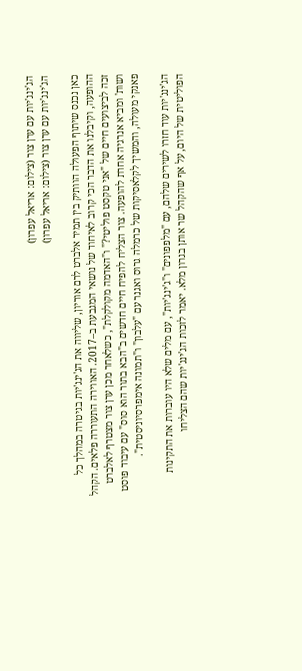הג'ינג'יות עם ערן צור (צילום: אריאל עפרון)
הג'ינג'יות עם ערן צור (צילום: אריאל עפרון)

כאן נכנס שיתוף הפעולה הוותיק בין תמיר אלברט לרם אוריון, שליווה את הג'ינג'יות בגיטרה במהלך כל ההופעה, וקיבלנו את הדבר הכי קרוב לאיחוד של נושאי המגבעת ב–2017. האווירה התעוררה פלאים. הקהל זכה לביצועים חיים של "אני טקסט פוליטי?" ו"האדמה מקולקלת", כשלאחר מכן ערן צור מצטרף לאלברט ושות' ומביא אנרגיה אחרת להופעה. צור הצליח להפיח חיים חדשים ב"הבא בתור הוא סוס" עם עיבוד פוסט פאנקי מעולה, והמשיך לקלאסיקות של כרמלה גרוס ואגנר עם "עלבון" ו"תמונה אימפרסיוניסטית".

הג'ינג'יות עוד חזרו לשירים שלהם, עם "מלפפונים" ו"ג'ינג'יות", עם מלים שלא היו עוברות את התקינות הפוליטית של היום, על אף שהקהל שר אותן בגרון מלא. יאמר לזכות הג'ינג'יות שהם הצליחו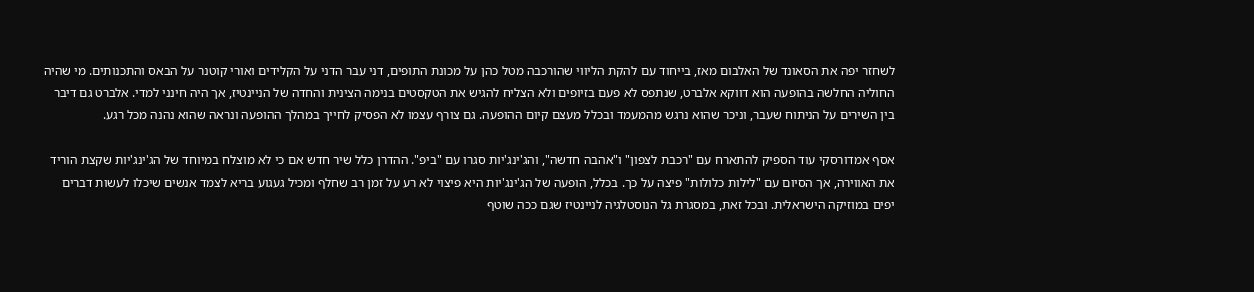לשחזר יפה את הסאונד של האלבום מאז, בייחוד עם להקת הליווי שהורכבה מטל כהן על מכונת התופים, דני עבר הדני על הקלידים ואורי קוטנר על הבאס והתכנותים. מי שהיה החוליה החלשה בהופעה הוא דווקא אלברט, שנתפס לא פעם בזיופים ולא הצליח להגיש את הטקסטים בנימה הצינית והחדה של הניינטיז, אך היה חינני למדי. אלברט גם דיבר בין השירים על הניתוח שעבר, וניכר שהוא נרגש מהמעמד ובכלל מעצם קיום ההופעה. גם צורף עצמו לא הפסיק לחייך במהלך ההופעה ונראה שהוא נהנה מכל רגע.

אסף אמדורסקי עוד הספיק להתארח עם "רכבת לצפון" ו"אהבה חדשה", והג'ינג'יות סגרו עם "ביפ". ההדרן כלל שיר חדש אם כי לא מוצלח במיוחד של הג'ינג'יות שקצת הוריד את האווירה, אך הסיום עם "לילות כלולות" פיצה על כך. בכלל, הופעה של הג'ינג'יות היא פיצוי לא רע על זמן רב שחלף ומכיל געגוע בריא לצמד אנשים שיכלו לעשות דברים יפים במוזיקה הישראלית. ובכל זאת, במסגרת גל הנוסטלגיה לניינטיז שגם ככה שוטף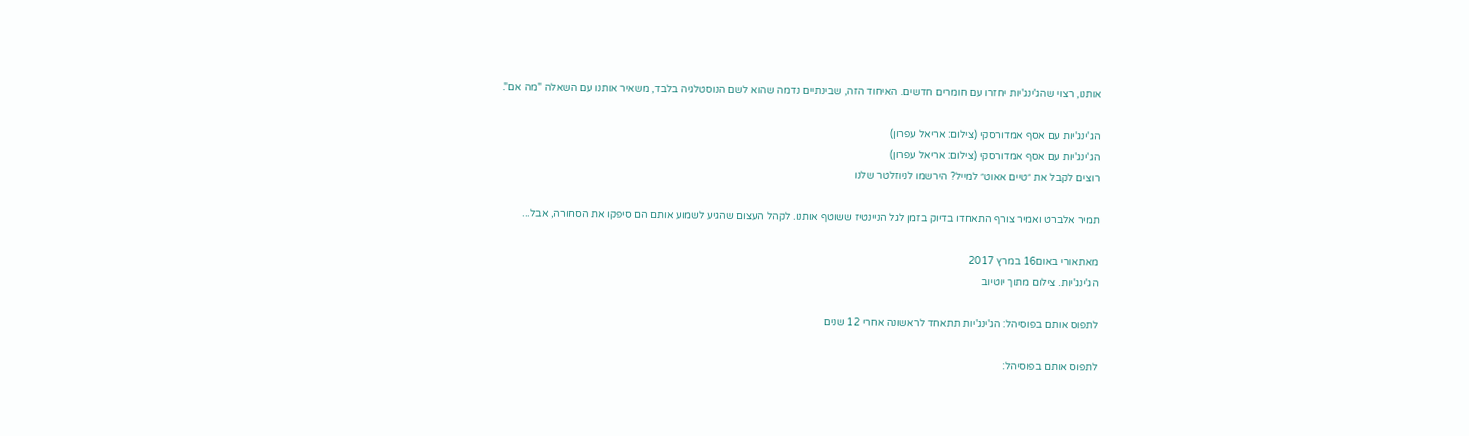אותנו, רצוי שהג'ינג'יות יחזרו עם חומרים חדשים. האיחוד הזה, שבינתיים נדמה שהוא לשם הנוסטלגיה בלבד, משאיר אותנו עם השאלה "מה אם".

הג'ינג'יות עם אסף אמדורסקי (צילום: אריאל עפרון)
הג'ינג'יות עם אסף אמדורסקי (צילום: אריאל עפרון)
רוצים לקבל את ״טיים אאוט״ למייל? הירשמו לניוזלטר שלנו

תמיר אלברט ואמיר צורף התאחדו בדיוק בזמן לגל הניינטיז ששוטף אותנו. לקהל העצום שהגיע לשמוע אותם הם סיפקו את הסחורה, אבל...

מאתאורי באום16 במרץ 2017
הג'ינג'יות. צילום מתוך יוטיוב

לתפוס אותם בפוסיהל: הג'ינג'יות תתאחד לראשונה אחרי 12 שנים

לתפוס אותם בפוסיהל: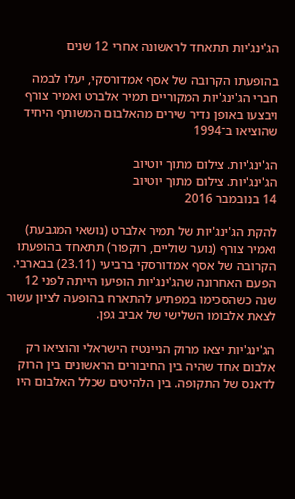הג'ינג'יות תתאחד לראשונה אחרי 12 שנים

בהופעתו הקרובה של אסף אמדורסקי, יעלו לבמה חברי הג'ינג'יות המקוריים תמיר אלברט ואמיר צורף ויבצעו באופן נדיר שירים מהאלבום המשותף היחיד שהוציאו ב־1994

הג'ינג'יות. צילום מתוך יוטיוב
הג'ינג'יות. צילום מתוך יוטיוב
14 בנובמבר 2016

להקת הג'ינג'יות של תמיר אלברט (נושאי המגבעת) ואמיר צורף (נוער שוליים, רוקפור) תתאחד בהופעתו הקרובה של אסף אמדורסקי ברביעי (23.11) בבארבי. הפעם האחרונה שהג'ינג'יות הופיעו הייתה לפני 12 שנה כשהסכימו במפתיע להתארח בהופעה לציון עשור לצאת אלבומו השלישי של אביב גפן.

הג'ינג'יות יצאו מרוק הניינטיז הישראלי והוציאו רק אלבום אחד שהיה בין החיבורים הראשונים בין הרוק לדאנס של התקופה. בין הלהיטים שכלל האלבום היו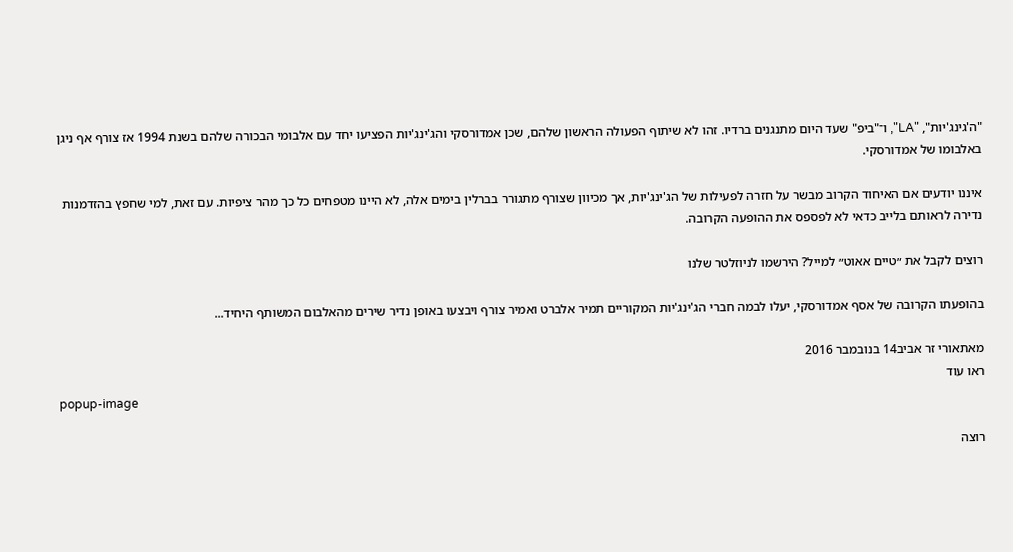"ה'גינג'יות", "LA", ו־"ביפ" שעד היום מתנגנים ברדיו. זהו לא שיתוף הפעולה הראשון שלהם, שכן אמדורסקי והג'ינג'יות הפציעו יחד עם אלבומי הבכורה שלהם בשנת 1994 אז צורף אף ניגן באלבומו של אמדורסקי.

איננו יודעים אם האיחוד הקרוב מבשר על חזרה לפעילות של הג'ינג'יות, אך מכיוון שצורף מתגורר בברלין בימים אלה, לא היינו מטפחים כל כך מהר ציפיות. עם זאת, למי שחפץ בהזדמנות נדירה לראותם בלייב כדאי לא לפספס את ההופעה הקרובה.

רוצים לקבל את ״טיים אאוט״ למייל? הירשמו לניוזלטר שלנו

בהופעתו הקרובה של אסף אמדורסקי, יעלו לבמה חברי הג'ינג'יות המקוריים תמיר אלברט ואמיר צורף ויבצעו באופן נדיר שירים מהאלבום המשותף היחיד...

מאתאורי זר אביב14 בנובמבר 2016
ראו עוד
popup-image

רוצה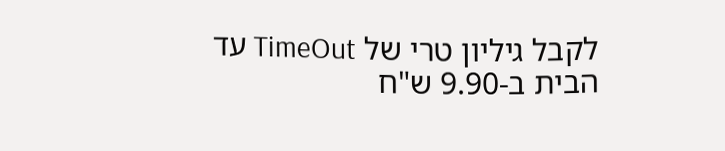לקבל גיליון טרי של TimeOut עד הבית ב-9.90 ש"ח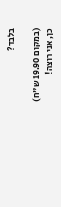בלבד?

(במקום 19.90 ש"ח)
כן, אני רוצה!